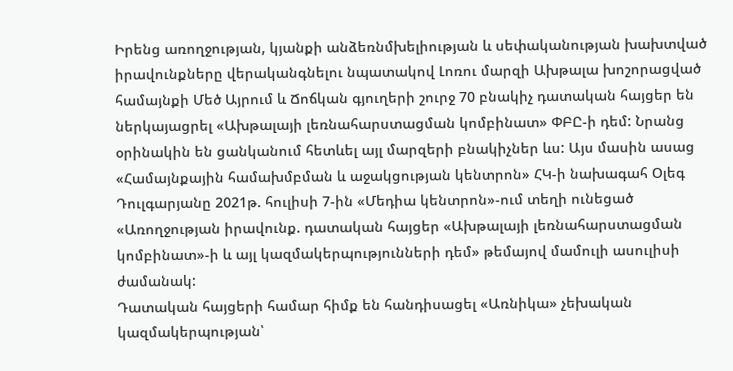Իրենց առողջության, կյանքի անձեռնմխելիության և սեփականության խախտված իրավունքները վերականգնելու նպատակով Լոռու մարզի Ախթալա խոշորացված համայնքի Մեծ Այրում և Ճոճկան գյուղերի շուրջ 70 բնակիչ դատական հայցեր են ներկայացրել «Ախթալայի լեռնահարստացման կոմբինատ» ՓԲԸ-ի դեմ: Նրանց օրինակին են ցանկանում հետևել այլ մարզերի բնակիչներ ևս: Այս մասին ասաց «Համայնքային համախմբման և աջակցության կենտրոն» ՀԿ-ի նախագահ Օլեգ Դուլգարյանը 2021թ. հուլիսի 7-ին «Մեդիա կենտրոն»-ում տեղի ունեցած «Առողջության իրավունք. դատական հայցեր «Ախթալայի լեռնահարստացման կոմբինատ»-ի և այլ կազմակերպությունների դեմ» թեմայով մամուլի ասուլիսի ժամանակ:
Դատական հայցերի համար հիմք են հանդիսացել «Առնիկա» չեխական կազմակերպության՝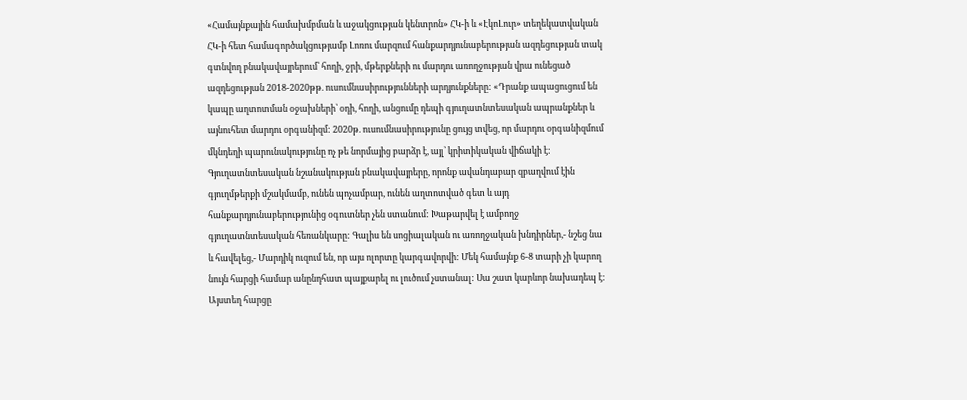«Համայնքային համախմբման և աջակցության կենտրոն» ՀԿ-ի և «ԷկոԼուր» տեղեկատվական ՀԿ-ի հետ համագործակցությամբ Լոռու մարզում հանքարդյունաբերության ազդեցության տակ գտնվող բնակավայրերում՝ հողի, ջրի, մթերքների ու մարդու առողջության վրա ունեցած ազդեցության 2018-2020թթ. ուսումնասիրությունների արդյունքները: «Դրանք ապացուցում են կապը աղտոտման օջախների՝ օդի, հողի, անցումը դեպի գյուղատնտեսական ապրանքներ և այնուհետ մարդու օրգանիզմ: 2020թ. ուսումնասիրությունը ցույց տվեց, որ մարդու օրգանիզմում մկնդեղի պարունակությունը ոչ թե նորմայից բարձր է, այլ՝ կրիտիկական վիճակի է: Գյուղատնտեսական նշանակության բնակավայրերը, որոնք ավանդաբար զբաղվում էին գյուղմթերքի մշակմամբ, ունեն պոչամբար, ունեն աղտոտված գետ և այդ հանքարդյունաբերությունից օգուտներ չեն ստանում: Խաթարվել է ամբողջ գյուղատնտեսական հեռանկարը: Գալիս են սոցիալական ու առողջական խնդիրներ,- նշեց նա և հավելեց,- Մարդիկ ուզում են, որ այս ոլորտը կարգավորվի: Մեկ համայնք 6-8 տարի չի կարող նույն հարցի համար անընդհատ պայքարել ու լուծում չստանալ: Սա շատ կարևոր նախադեպ է: Այստեղ հարցը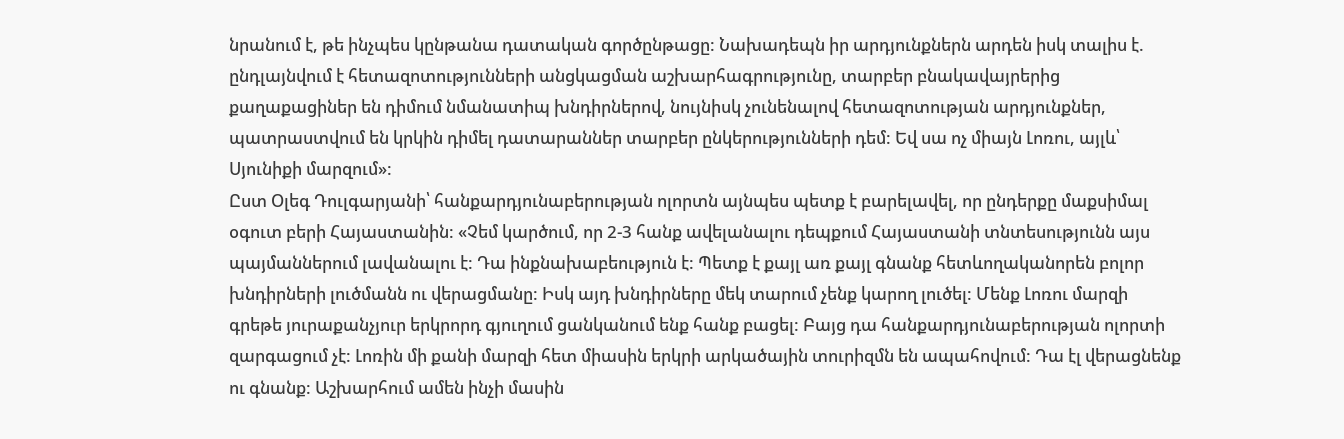նրանում է, թե ինչպես կընթանա դատական գործընթացը: Նախադեպն իր արդյունքներն արդեն իսկ տալիս է. ընդլայնվում է հետազոտությունների անցկացման աշխարհագրությունը, տարբեր բնակավայրերից քաղաքացիներ են դիմում նմանատիպ խնդիրներով, նույնիսկ չունենալով հետազոտության արդյունքներ, պատրաստվում են կրկին դիմել դատարաններ տարբեր ընկերությունների դեմ: Եվ սա ոչ միայն Լոռու, այլև՝ Սյունիքի մարզում»:
Ըստ Օլեգ Դուլգարյանի՝ հանքարդյունաբերության ոլորտն այնպես պետք է բարելավել, որ ընդերքը մաքսիմալ օգուտ բերի Հայաստանին: «Չեմ կարծում, որ 2-3 հանք ավելանալու դեպքում Հայաստանի տնտեսությունն այս պայմաններում լավանալու է: Դա ինքնախաբեություն է: Պետք է քայլ առ քայլ գնանք հետևողականորեն բոլոր խնդիրների լուծմանն ու վերացմանը: Իսկ այդ խնդիրները մեկ տարում չենք կարող լուծել: Մենք Լոռու մարզի գրեթե յուրաքանչյուր երկրորդ գյուղում ցանկանում ենք հանք բացել: Բայց դա հանքարդյունաբերության ոլորտի զարգացում չէ: Լոռին մի քանի մարզի հետ միասին երկրի արկածային տուրիզմն են ապահովում: Դա էլ վերացնենք ու գնանք: Աշխարհում ամեն ինչի մասին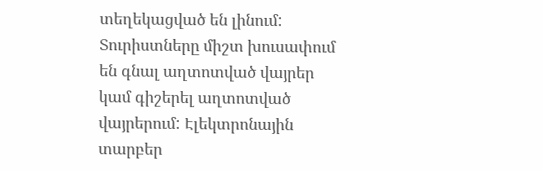տեղեկացված են լինում: Տուրիստները միշտ խուսափում են գնալ աղտոտված վայրեր կամ գիշերել աղտոտված վայրերում: Էլեկտրոնային տարբեր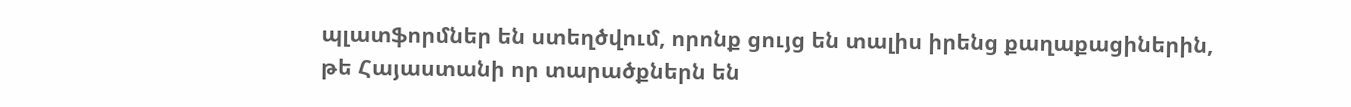պլատֆորմներ են ստեղծվում, որոնք ցույց են տալիս իրենց քաղաքացիներին, թե Հայաստանի որ տարածքներն են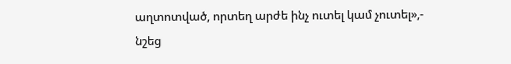աղտոտված, որտեղ արժե ինչ ուտել կամ չուտել»,- նշեց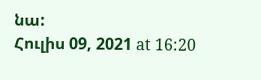նա:
Հուլիս 09, 2021 at 16:20